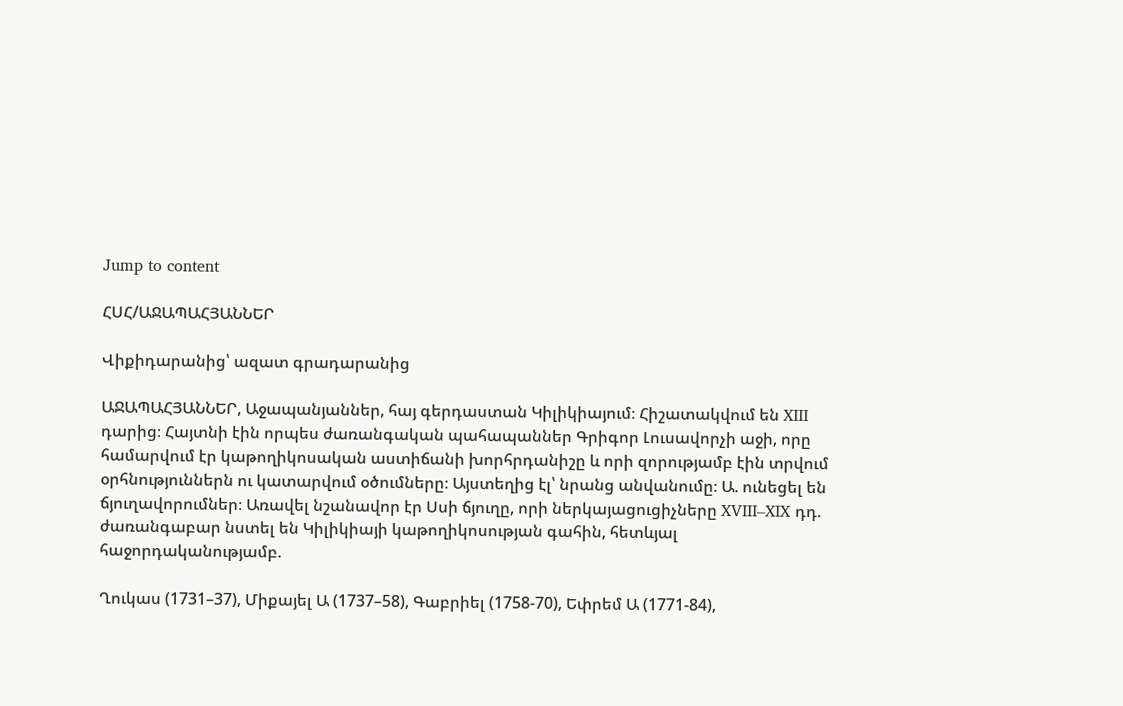Jump to content

ՀՍՀ/ԱՋԱՊԱՀՅԱՆՆԵՐ

Վիքիդարանից՝ ազատ գրադարանից

ԱՋԱՊԱՀՅԱՆՆԵՐ, Աջապանյաններ, հայ գերդաստան Կիլիկիայում։ Հիշատակվում են XIII դարից։ Հայտնի էին որպես ժառանգական պահապաններ Գրիգոր Լուսավորչի աջի, որը համարվում էր կաթողիկոսական աստիճանի խորհրդանիշը և որի զորությամբ էին տրվում օրհնություններն ու կատարվում օծումները։ Այստեղից էլ՝ նրանց անվանումը։ Ա. ունեցել են ճյուղավորումներ։ Առավել նշանավոր էր Սսի ճյուղը, որի ներկայացուցիչները XVIII–XIX դդ. ժառանգաբար նստել են Կիլիկիայի կաթողիկոսության գահին, հետևյալ հաջորդականությամբ.

Ղուկաս (1731–37), Միքայել Ա (1737–58), Գաբրիել (1758-70), Եփրեմ Ա (1771-84),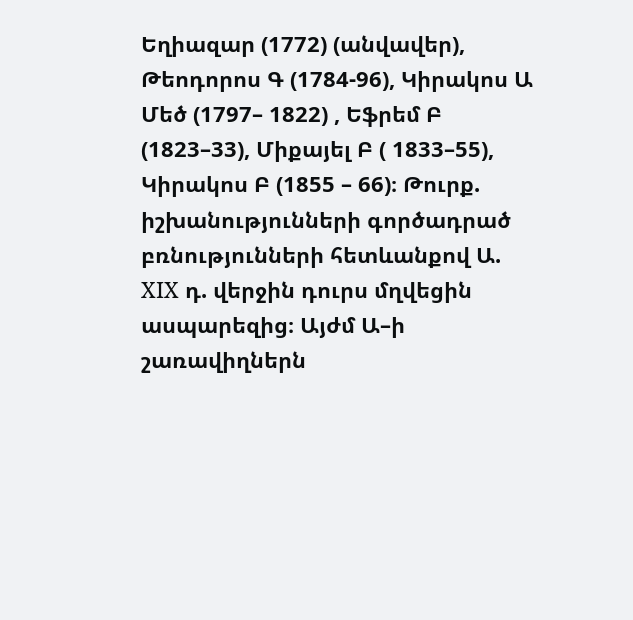Եղիազար (1772) (անվավեր), Թեոդորոս Գ (1784-96), Կիրակոս Ա Մեծ (1797– 1822) , Եֆրեմ Բ (1823–33), Միքայել Բ ( 1833–55), Կիրակոս Բ (1855 – 66)։ Թուրք. իշխանությունների գործադրած բռնությունների հետևանքով Ա. XIX դ. վերջին դուրս մղվեցին ասպարեզից։ Այժմ Ա–ի շառավիղներն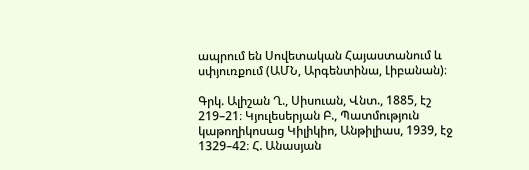ապրում են Սովետական Հայաստանում և սփյուռքում (ԱՄՆ, Արգենտինա, Լիբանան)։

Գրկ. Ալիշան Ղ., Սիսուան, Վնտ., 1885, էշ 219–21։ Կյուլեսերյան Բ., Պատմություն կաթողիկոսաց Կիլիկիո, Անթիլիաս, 1939, էջ 1329–42։ Հ. Անասյան